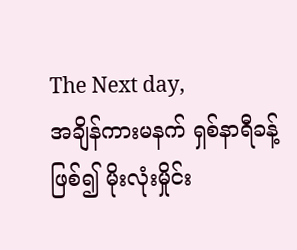The Next day,
အချိန်ကားမနက် ရှစ်နာရီခန့်ဖြစ်၍ မိုးလုံးမှိုင်း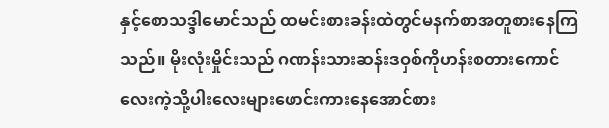နှင့်စောသဒ္ဒါမောင်သည် ထမင်းစားခန်းထဲတွင်မနက်စာအတူစားနေကြသည်။ မိုးလုံးမှိုင်းသည် ဂဏန်းသားဆန်းဒဝှစ်ကိုဟန်းစတားကောင်လေးကဲ့သို့ပါးလေးများဖောင်းကားနေအောင်စား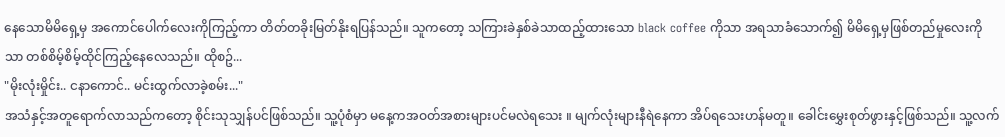နေသောမိမိရှေ့မှ အကောင်ပေါက်လေးကိုကြည့်ကာ တိတ်တခိုးမြတ်နိုးရပြန်သည်။ သူကတော့ သကြားခဲနှစ်ခဲသာထည့်ထားသော black coffee ကိုသာ အရသာခံသောက်၍ မိမိရှေ့မှဖြစ်တည်မှုလေးကိုသာ တစ်စိမ့်စိမ့်ထိုင်ကြည့်နေလေသည်။ ထိုစဥ်...
"မိုးလုံးမှိုင်း.. ငနာကောင်.. မင်းထွက်လာခဲ့စမ်း..."
အသံနှင့်အတူရောက်လာသည်ကတော့ စိုင်းသုသျှန်ပင်ဖြစ်သည်။ သူ့ပုံစံမှာ မနေ့ကအဝတ်အစားများပင်မလဲရသေး ။ မျက်လုံးများနီရဲနေကာ အိပ်ရသေးဟန်မတူ။ ခေါင်းမွှေးစုတ်ဖွားနှင့်ဖြစ်သည်။ သူ့လက်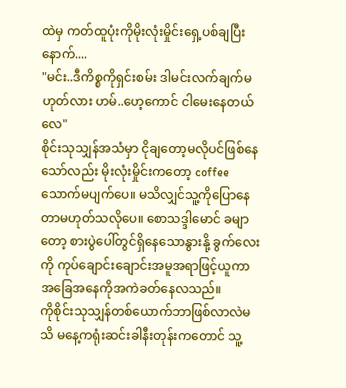ထဲမှ ကတ်ထူပုံးကိုမိုးလုံးမှိုင်းရှေ့ပစ်ချပြီးနောက်....
"မင်း..ဒီကိစ္စကိုရှင်းစမ်း ဒါမင်းလက်ချက်မဟုတ်လား ဟမ်..ဟေ့ကောင် ငါမေးနေတယ်လေ"
စိုင်းသုသျှန်အသံမှာ ငိုချတော့မလိုပင်ဖြစ်နေသော်လည်း မိုးလုံးမှိုင်းကတော့ coffeeသောက်မပျက်ပေ။ မသိလျှင်သူ့ကိုပြောနေတာမဟုတ်သလိုပေ။ စောသဒ္ဒါမောင် ခမျာတော့ စားပွဲပေါ်တွင်ရှိနေသောနွားနို့ ခွက်လေးကို ကုပ်ချောင်းချောင်းအမူအရာဖြင့်ယူကာ အခြေအနေကိုအကဲခတ်နေလသည်။
ကိုစိုင်းသုသျှန်တစ်ယောက်ဘာဖြစ်လာလဲမသိ မနေ့ကရုံးဆင်းခါနီးတုန်းကတောင် သူ့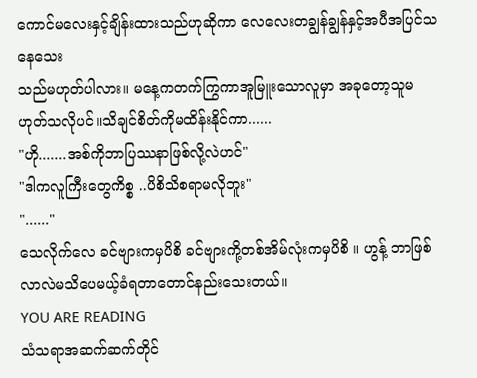ကောင်မလေးနှင့်ချိန်းထားသည်ဟုဆိုကာ လေလေးတချွန်ချွန်နှင့်အပီအပြင်သနေသေး
သည်မဟုတ်ပါလား။ မနေ့ကတက်ကြွကာအူမြူးသောလူမှာ အခုတော့သူမဟုတ်သလိုပင်။သိချင်စိတ်ကိုမထိန်းနိုင်ကာ......
"ဟို.......အစ်ကိုဘာပြဿနာဖြစ်လို့လဲဟင်"
"ဒါကလူကြီးတွေကိစ္စ ..ပိစိသိစရာမလိုဘူး"
"......"
သေလိုက်လေ ခင်ဗျားကမှပိစိ ခင်ဗျားကို့တစ်အိမ်လုံးကမှပိစိ ။ ဟွန့် ဘာဖြစ်လာလဲမသိပေမယ့်ခံရတာတောင်နည်းသေးတယ်။
YOU ARE READING
သံသရာအဆက်ဆက်တိုင်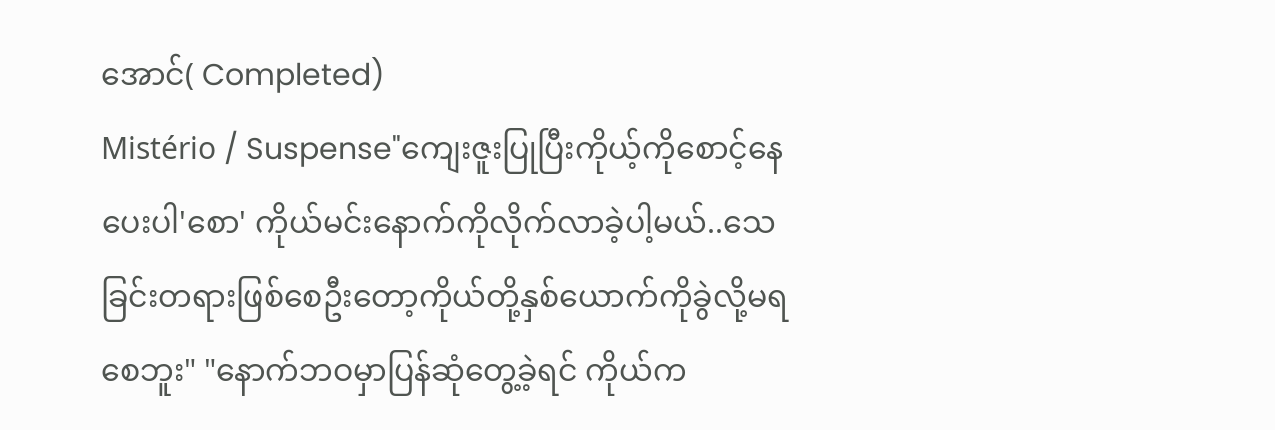အောင်( Completed)
Mistério / Suspense"ကျေးဇူးပြုပြီးကိုယ့်ကိုစောင့်နေပေးပါ'စော' ကိုယ်မင်းနောက်ကိုလိုက်လာခဲ့ပါ့မယ်..သေခြင်းတရားဖြစ်စေဦးတော့ကိုယ်တို့နှစ်ယောက်ကိုခွဲလို့မရစေဘူး" "နောက်ဘဝမှာပြန်ဆုံတွေ့ခဲ့ရင် ကိုယ်က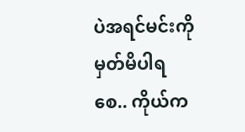ပဲအရင်မင်းကိုမှတ်မိပါရစေ.. ကိုယ်က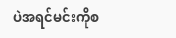ပဲအရင်မင်းကိုစ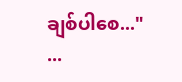ချစ်ပါစေ..." ...